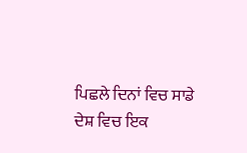ਪਿਛਲੇ ਦਿਨਾਂ ਵਿਚ ਸਾਡੇ ਦੇਸ਼ ਵਿਚ ਇਕ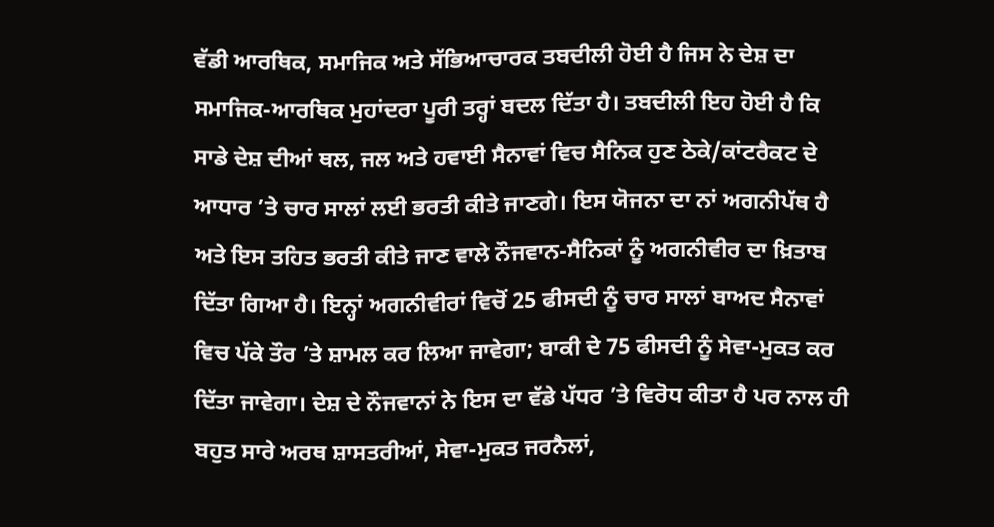ਵੱਡੀ ਆਰਥਿਕ, ਸਮਾਜਿਕ ਅਤੇ ਸੱਭਿਆਚਾਰਕ ਤਬਦੀਲੀ ਹੋਈ ਹੈ ਜਿਸ ਨੇ ਦੇਸ਼ ਦਾ ਸਮਾਜਿਕ-ਆਰਥਿਕ ਮੁਹਾਂਦਰਾ ਪੂਰੀ ਤਰ੍ਹਾਂ ਬਦਲ ਦਿੱਤਾ ਹੈ। ਤਬਦੀਲੀ ਇਹ ਹੋਈ ਹੈ ਕਿ ਸਾਡੇ ਦੇਸ਼ ਦੀਆਂ ਥਲ, ਜਲ ਅਤੇ ਹਵਾਈ ਸੈਨਾਵਾਂ ਵਿਚ ਸੈਨਿਕ ਹੁਣ ਠੇਕੇ/ਕਾਂਟਰੈਕਟ ਦੇ ਆਧਾਰ ’ਤੇ ਚਾਰ ਸਾਲਾਂ ਲਈ ਭਰਤੀ ਕੀਤੇ ਜਾਣਗੇ। ਇਸ ਯੋਜਨਾ ਦਾ ਨਾਂ ਅਗਨੀਪੱਥ ਹੈ ਅਤੇ ਇਸ ਤਹਿਤ ਭਰਤੀ ਕੀਤੇ ਜਾਣ ਵਾਲੇ ਨੌਜਵਾਨ-ਸੈਨਿਕਾਂ ਨੂੰ ਅਗਨੀਵੀਰ ਦਾ ਖ਼ਿਤਾਬ ਦਿੱਤਾ ਗਿਆ ਹੈ। ਇਨ੍ਹਾਂ ਅਗਨੀਵੀਰਾਂ ਵਿਚੋਂ 25 ਫੀਸਦੀ ਨੂੰ ਚਾਰ ਸਾਲਾਂ ਬਾਅਦ ਸੈਨਾਵਾਂ ਵਿਚ ਪੱਕੇ ਤੌਰ ’ਤੇ ਸ਼ਾਮਲ ਕਰ ਲਿਆ ਜਾਵੇਗਾ; ਬਾਕੀ ਦੇ 75 ਫੀਸਦੀ ਨੂੰ ਸੇਵਾ-ਮੁਕਤ ਕਰ ਦਿੱਤਾ ਜਾਵੇਗਾ। ਦੇਸ਼ ਦੇ ਨੌਜਵਾਨਾਂ ਨੇ ਇਸ ਦਾ ਵੱਡੇ ਪੱਧਰ ’ਤੇ ਵਿਰੋਧ ਕੀਤਾ ਹੈ ਪਰ ਨਾਲ ਹੀ ਬਹੁਤ ਸਾਰੇ ਅਰਥ ਸ਼ਾਸਤਰੀਆਂ, ਸੇਵਾ-ਮੁਕਤ ਜਰਨੈਲਾਂ,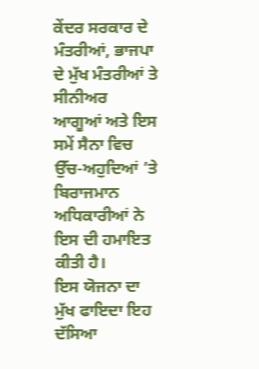ਕੇਂਦਰ ਸਰਕਾਰ ਦੇ ਮੰਤਰੀਆਂ, ਭਾਜਪਾ ਦੇ ਮੁੱਖ ਮੰਤਰੀਆਂ ਤੇ ਸੀਨੀਅਰ ਆਗੂਆਂ ਅਤੇ ਇਸ ਸਮੇਂ ਸੈਨਾ ਵਿਚ ਉੱਚ-ਅਹੁਦਿਆਂ ’ਤੇ ਬਿਰਾਜਮਾਨ ਅਧਿਕਾਰੀਆਂ ਨੇ ਇਸ ਦੀ ਹਮਾਇਤ ਕੀਤੀ ਹੈ।
ਇਸ ਯੋਜਨਾ ਦਾ ਮੁੱਖ ਫਾਇਦਾ ਇਹ ਦੱਸਿਆ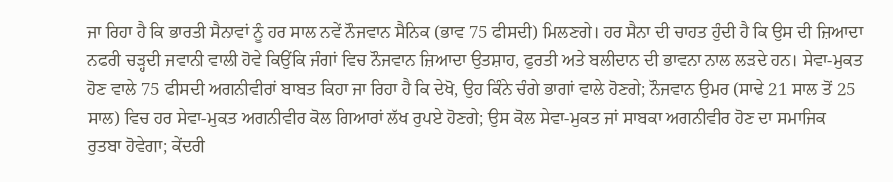ਜਾ ਰਿਹਾ ਹੈ ਕਿ ਭਾਰਤੀ ਸੈਨਾਵਾਂ ਨੂੰ ਹਰ ਸਾਲ ਨਵੇਂ ਨੌਜਵਾਨ ਸੈਨਿਕ (ਭਾਵ 75 ਫੀਸਦੀ) ਮਿਲਣਗੇ। ਹਰ ਸੈਨਾ ਦੀ ਚਾਹਤ ਹੁੰਦੀ ਹੈ ਕਿ ਉਸ ਦੀ ਜ਼ਿਆਦਾ ਨਫਰੀ ਚੜ੍ਹਦੀ ਜਵਾਨੀ ਵਾਲੀ ਹੋਵੇ ਕਿਉਂਕਿ ਜੰਗਾਂ ਵਿਚ ਨੌਜਵਾਨ ਜ਼ਿਆਦਾ ਉਤਸ਼ਾਹ, ਫੁਰਤੀ ਅਤੇ ਬਲੀਦਾਨ ਦੀ ਭਾਵਨਾ ਨਾਲ ਲੜਦੇ ਹਨ। ਸੇਵਾ-ਮੁਕਤ ਹੋਣ ਵਾਲੇ 75 ਫੀਸਦੀ ਅਗਨੀਵੀਰਾਂ ਬਾਬਤ ਕਿਹਾ ਜਾ ਰਿਹਾ ਹੈ ਕਿ ਦੇਖੋ, ਉਹ ਕਿੰਨੇ ਚੰਗੇ ਭਾਗਾਂ ਵਾਲੇ ਹੋਣਗੇ; ਨੌਜਵਾਨ ਉਮਰ (ਸਾਢੇ 21 ਸਾਲ ਤੋਂ 25 ਸਾਲ) ਵਿਚ ਹਰ ਸੇਵਾ-ਮੁਕਤ ਅਗਨੀਵੀਰ ਕੋਲ ਗਿਆਰਾਂ ਲੱਖ ਰੁਪਏ ਹੋਣਗੇ; ਉਸ ਕੋਲ ਸੇਵਾ-ਮੁਕਤ ਜਾਂ ਸਾਬਕਾ ਅਗਨੀਵੀਰ ਹੋਣ ਦਾ ਸਮਾਜਿਕ ਰੁਤਬਾ ਹੋਵੇਗਾ; ਕੇਂਦਰੀ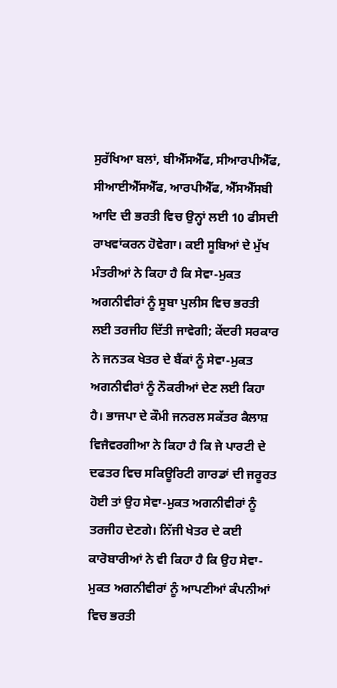ਸੁਰੱਖਿਆ ਬਲਾਂ, ਬੀਐੱਸਐੱਫ, ਸੀਆਰਪੀਐੱਫ, ਸੀਆਈਐੱਸਐੱਫ, ਆਰਪੀਐੱਫ, ਐੱਸਐੱਸਬੀ ਆਦਿ ਦੀ ਭਰਤੀ ਵਿਚ ਉਨ੍ਹਾਂ ਲਈ 10 ਫੀਸਦੀ ਰਾਖਵਾਂਕਰਨ ਹੋਵੇਗਾ। ਕਈ ਸੂਬਿਆਂ ਦੇ ਮੁੱਖ ਮੰਤਰੀਆਂ ਨੇ ਕਿਹਾ ਹੈ ਕਿ ਸੇਵਾ-ਮੁਕਤ ਅਗਨੀਵੀਰਾਂ ਨੂੰ ਸੂਬਾ ਪੁਲੀਸ ਵਿਚ ਭਰਤੀ ਲਈ ਤਰਜੀਹ ਦਿੱਤੀ ਜਾਵੇਗੀ; ਕੇਂਦਰੀ ਸਰਕਾਰ ਨੇ ਜਨਤਕ ਖੇਤਰ ਦੇ ਬੈਂਕਾਂ ਨੂੰ ਸੇਵਾ-ਮੁਕਤ ਅਗਨੀਵੀਰਾਂ ਨੂੰ ਨੌਕਰੀਆਂ ਦੇਣ ਲਈ ਕਿਹਾ ਹੈ। ਭਾਜਪਾ ਦੇ ਕੌਮੀ ਜਨਰਲ ਸਕੱਤਰ ਕੈਲਾਸ਼ ਵਿਜੈਵਰਗੀਆ ਨੇ ਕਿਹਾ ਹੈ ਕਿ ਜੇ ਪਾਰਟੀ ਦੇ ਦਫਤਰ ਵਿਚ ਸਕਿਊਰਿਟੀ ਗਾਰਡਾਂ ਦੀ ਜਰੂਰਤ ਹੋਈ ਤਾਂ ਉਹ ਸੇਵਾ-ਮੁਕਤ ਅਗਨੀਵੀਰਾਂ ਨੂੰ ਤਰਜੀਹ ਦੇਣਗੇ। ਨਿੱਜੀ ਖੇਤਰ ਦੇ ਕਈ ਕਾਰੋਬਾਰੀਆਂ ਨੇ ਵੀ ਕਿਹਾ ਹੈ ਕਿ ਉਹ ਸੇਵਾ-ਮੁਕਤ ਅਗਨੀਵੀਰਾਂ ਨੂੰ ਆਪਣੀਆਂ ਕੰਪਨੀਆਂ ਵਿਚ ਭਰਤੀ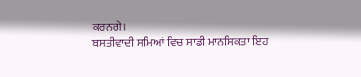ਕਰਨਗੇ।
ਬਸਤੀਵਾਦੀ ਸਮਿਆਂ ਵਿਚ ਸਾਡੀ ਮਾਨਸਿਕਤਾ ਇਹ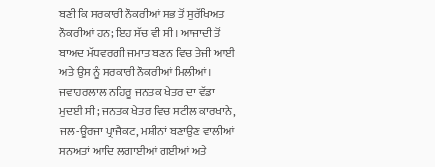ਬਣੀ ਕਿ ਸਰਕਾਰੀ ਨੌਕਰੀਆਂ ਸਭ ਤੋਂ ਸੁਰੱਖਿਅਤ ਨੌਕਰੀਆਂ ਹਨ; ਇਹ ਸੱਚ ਵੀ ਸੀ। ਆਜਾਦੀ ਤੋਂ ਬਾਅਦ ਮੱਧਵਰਗੀ ਜਮਾਤ ਬਣਨ ਵਿਚ ਤੇਜੀ ਆਈ ਅਤੇ ਉਸ ਨੂੰ ਸਰਕਾਰੀ ਨੌਕਰੀਆਂ ਮਿਲੀਆਂ। ਜਵਾਹਰਲਾਲ ਨਹਿਰੂ ਜਨਤਕ ਖੇਤਰ ਦਾ ਵੱਡਾ ਮੁਦਈ ਸੀ; ਜਨਤਕ ਖੇਤਰ ਵਿਚ ਸਟੀਲ ਕਾਰਖਾਨੇ, ਜਲ-ਊਰਜਾ ਪ੍ਰਾਜੈਕਟ, ਮਸ਼ੀਨਾਂ ਬਣਾਉਣ ਵਾਲੀਆਂ ਸਨਅਤਾਂ ਆਦਿ ਲਗਾਈਆਂ ਗਈਆਂ ਅਤੇ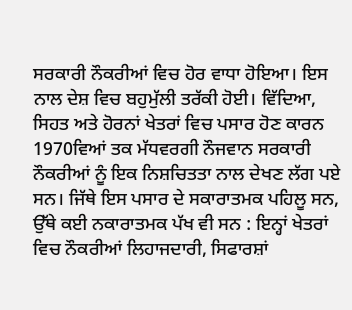ਸਰਕਾਰੀ ਨੌਕਰੀਆਂ ਵਿਚ ਹੋਰ ਵਾਧਾ ਹੋਇਆ। ਇਸ ਨਾਲ ਦੇਸ਼ ਵਿਚ ਬਹੁਮੁੱਲੀ ਤਰੱਕੀ ਹੋਈ। ਵਿੱਦਿਆ, ਸਿਹਤ ਅਤੇ ਹੋਰਨਾਂ ਖੇਤਰਾਂ ਵਿਚ ਪਸਾਰ ਹੋਣ ਕਾਰਨ 1970ਵਿਆਂ ਤਕ ਮੱਧਵਰਗੀ ਨੌਜਵਾਨ ਸਰਕਾਰੀ ਨੌਕਰੀਆਂ ਨੂੰ ਇਕ ਨਿਸ਼ਚਿਤਤਾ ਨਾਲ ਦੇਖਣ ਲੱਗ ਪਏ ਸਨ। ਜਿੱਥੇ ਇਸ ਪਸਾਰ ਦੇ ਸਕਾਰਾਤਮਕ ਪਹਿਲੂ ਸਨ, ਉੱਥੇ ਕਈ ਨਕਾਰਾਤਮਕ ਪੱਖ ਵੀ ਸਨ : ਇਨ੍ਹਾਂ ਖੇਤਰਾਂ ਵਿਚ ਨੌਕਰੀਆਂ ਲਿਹਾਜਦਾਰੀ, ਸਿਫਾਰਸ਼ਾਂ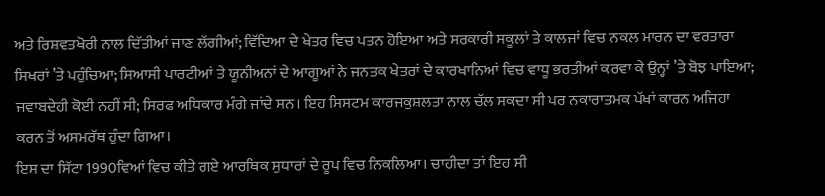ਅਤੇ ਰਿਸ਼ਵਤਖੋਰੀ ਨਾਲ ਦਿੱਤੀਆਂ ਜਾਣ ਲੱਗੀਆਂ; ਵਿੱਦਿਆ ਦੇ ਖੇਤਰ ਵਿਚ ਪਤਨ ਹੋਇਆ ਅਤੇ ਸਰਕਾਰੀ ਸਕੂਲਾਂ ਤੇ ਕਾਲਜਾਂ ਵਿਚ ਨਕਲ ਮਾਰਨ ਦਾ ਵਰਤਾਰਾ ਸਿਖਰਾਂ ’ਤੇ ਪਹੁੰਚਿਆ; ਸਿਆਸੀ ਪਾਰਟੀਆਂ ਤੇ ਯੂਨੀਅਨਾਂ ਦੇ ਆਗੂਆਂ ਨੇ ਜਨਤਕ ਖੇਤਰਾਂ ਦੇ ਕਾਰਖਾਨਿਆਂ ਵਿਚ ਵਾਧੂ ਭਰਤੀਆਂ ਕਰਵਾ ਕੇ ਉਨ੍ਹਾਂ ’ਤੇ ਬੋਝ ਪਾਇਆ; ਜਵਾਬਦੇਹੀ ਕੋਈ ਨਹੀਂ ਸੀ; ਸਿਰਫ ਅਧਿਕਾਰ ਮੰਗੇ ਜਾਂਦੇ ਸਨ। ਇਹ ਸਿਸਟਮ ਕਾਰਜਕੁਸ਼ਲਤਾ ਨਾਲ ਚੱਲ ਸਕਦਾ ਸੀ ਪਰ ਨਕਾਰਾਤਮਕ ਪੱਖਾਂ ਕਾਰਨ ਅਜਿਹਾ ਕਰਨ ਤੋਂ ਅਸਮਰੱਥ ਹੁੰਦਾ ਗਿਆ।
ਇਸ ਦਾ ਸਿੱਟਾ 1990ਵਿਆਂ ਵਿਚ ਕੀਤੇ ਗਏ ਆਰਥਿਕ ਸੁਧਾਰਾਂ ਦੇ ਰੂਪ ਵਿਚ ਨਿਕਲਿਆ। ਚਾਹੀਦਾ ਤਾਂ ਇਹ ਸੀ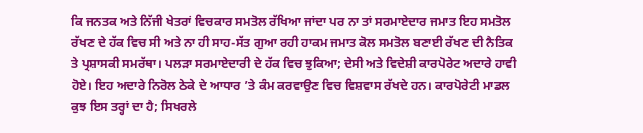ਕਿ ਜਨਤਕ ਅਤੇ ਨਿੱਜੀ ਖੇਤਰਾਂ ਵਿਚਕਾਰ ਸਮਤੋਲ ਰੱਖਿਆ ਜਾਂਦਾ ਪਰ ਨਾ ਤਾਂ ਸਰਮਾਏਦਾਰ ਜਮਾਤ ਇਹ ਸਮਤੋਲ ਰੱਖਣ ਦੇ ਹੱਕ ਵਿਚ ਸੀ ਅਤੇ ਨਾ ਹੀ ਸਾਹ-ਸੱਤ ਗੁਆ ਰਹੀ ਹਾਕਮ ਜਮਾਤ ਕੋਲ ਸਮਤੋਲ ਬਣਾਈ ਰੱਖਣ ਦੀ ਨੈਤਿਕ ਤੇ ਪ੍ਰਸ਼ਾਸਕੀ ਸਮਰੱਥਾ। ਪਲੜਾ ਸਰਮਾਏਦਾਰੀ ਦੇ ਹੱਕ ਵਿਚ ਝੁਕਿਆ; ਦੇਸੀ ਅਤੇ ਵਿਦੇਸ਼ੀ ਕਾਰਪੋਰੇਟ ਅਦਾਰੇ ਹਾਵੀ ਹੋਏ। ਇਹ ਅਦਾਰੇ ਨਿਰੋਲ ਠੇਕੇ ਦੇ ਆਧਾਰ ’ਤੇ ਕੰਮ ਕਰਵਾਉਣ ਵਿਚ ਵਿਸ਼ਵਾਸ ਰੱਖਦੇ ਹਨ। ਕਾਰਪੋਰੇਟੀ ਮਾਡਲ ਕੁਝ ਇਸ ਤਰ੍ਹਾਂ ਦਾ ਹੈ; ਸਿਖਰਲੇ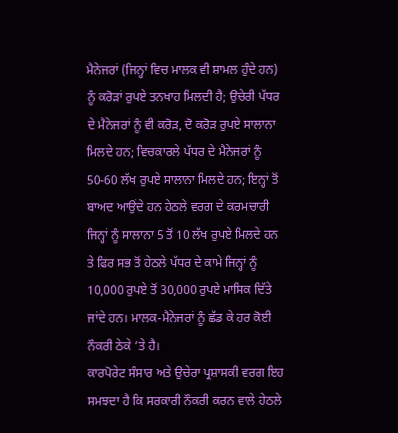ਮੈਨੇਜਰਾਂ (ਜਿਨ੍ਹਾਂ ਵਿਚ ਮਾਲਕ ਵੀ ਸ਼ਾਮਲ ਹੁੰਦੇ ਹਨ) ਨੂੰ ਕਰੋੜਾਂ ਰੁਪਏ ਤਨਖਾਹ ਮਿਲਦੀ ਹੈ; ਉਚੇਰੀ ਪੱਧਰ ਦੇ ਮੈਨੇਜਰਾਂ ਨੂੰ ਵੀ ਕਰੋੜ, ਦੋ ਕਰੋੜ ਰੁਪਏ ਸਾਲਾਨਾ ਮਿਲਦੇ ਹਨ; ਵਿਚਕਾਰਲੇ ਪੱਧਰ ਦੇ ਮੈਨੇਜਰਾਂ ਨੂੰ 50-60 ਲੱਖ ਰੁਪਏ ਸਾਲਾਨਾ ਮਿਲਦੇ ਹਨ; ਇਨ੍ਹਾਂ ਤੋਂ ਬਾਅਦ ਆਉਂਦੇ ਹਨ ਹੇਠਲੇ ਵਰਗ ਦੇ ਕਰਮਚਾਰੀ ਜਿਨ੍ਹਾਂ ਨੂੰ ਸਾਲਾਨਾ 5 ਤੋਂ 10 ਲੱਖ ਰੁਪਏ ਮਿਲਦੇ ਹਨ ਤੇ ਫਿਰ ਸਭ ਤੋਂ ਹੇਠਲੇ ਪੱਧਰ ਦੇ ਕਾਮੇ ਜਿਨ੍ਹਾਂ ਨੂੰ 10,000 ਰੁਪਏ ਤੋਂ 30,000 ਰੁਪਏ ਮਾਸਿਕ ਦਿੱਤੇ ਜਾਂਦੇ ਹਨ। ਮਾਲਕ-ਮੈਨੇਜਰਾਂ ਨੂੰ ਛੱਡ ਕੇ ਹਰ ਕੋਈ ਨੌਕਰੀ ਠੇਕੇ ’ਤੇ ਹੈ।
ਕਾਰਪੋਰੇਟ ਸੰਸਾਰ ਅਤੇ ਉਚੇਰਾ ਪ੍ਰਸ਼ਾਸਕੀ ਵਰਗ ਇਹ ਸਮਝਦਾ ਹੈ ਕਿ ਸਰਕਾਰੀ ਨੌਕਰੀ ਕਰਨ ਵਾਲੇ ਹੇਠਲੇ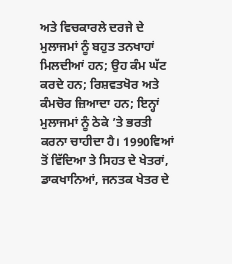ਅਤੇ ਵਿਚਕਾਰਲੇ ਦਰਜੇ ਦੇ ਮੁਲਾਜਮਾਂ ਨੂੰ ਬਹੁਤ ਤਨਖਾਹਾਂ ਮਿਲਦੀਆਂ ਹਨ; ਉਹ ਕੰਮ ਘੱਟ ਕਰਦੇ ਹਨ; ਰਿਸ਼ਵਤਖੋਰ ਅਤੇ ਕੰਮਚੋਰ ਜ਼ਿਆਦਾ ਹਨ; ਇਨ੍ਹਾਂ ਮੁਲਾਜਮਾਂ ਨੂੰ ਠੇਕੇ ’ਤੇ ਭਰਤੀ ਕਰਨਾ ਚਾਹੀਦਾ ਹੈ। 1990ਵਿਆਂ ਤੋਂ ਵਿੱਦਿਆ ਤੇ ਸਿਹਤ ਦੇ ਖੇਤਰਾਂ, ਡਾਕਖਾਨਿਆਂ, ਜਨਤਕ ਖੇਤਰ ਦੇ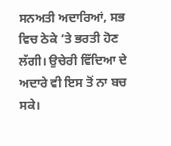ਸਨਅਤੀ ਅਦਾਰਿਆਂ, ਸਭ ਵਿਚ ਠੇਕੇ ’ਤੇ ਭਰਤੀ ਹੋਣ ਲੱਗੀ। ਉਚੇਰੀ ਵਿੱਦਿਆ ਦੇ ਅਦਾਰੇ ਵੀ ਇਸ ਤੋਂ ਨਾ ਬਚ ਸਕੇ।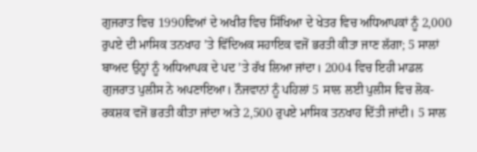ਗੁਜਰਾਤ ਵਿਚ 1990ਵਿਆਂ ਦੇ ਅਖੀਰ ਵਿਚ ਸਿੱਖਿਆ ਦੇ ਖੇਤਰ ਵਿਚ ਅਧਿਆਪਕਾਂ ਨੂੰ 2,000 ਰੁਪਏ ਦੀ ਮਾਸਿਕ ਤਨਖਾਹ ’ਤੇ ਵਿੱਦਿਅਕ ਸਹਾਇਕ ਵਜੋਂ ਭਰਤੀ ਕੀਤਾ ਜਾਣ ਲੱਗਾ; 5 ਸਾਲਾਂ ਬਾਅਦ ਉਨ੍ਹਾਂ ਨੂੰ ਅਧਿਆਪਕ ਦੇ ਪਦ ’ਤੇ ਰੱਖ ਲਿਆ ਜਾਂਦਾ। 2004 ਵਿਚ ਇਹੀ ਮਾਡਲ ਗੁਜਰਾਤ ਪੁਲੀਸ ਨੇ ਅਪਣਾਇਆ। ਨੌਜਵਾਨਾਂ ਨੂੰ ਪਹਿਲਾਂ 5 ਸਾਲ ਲਈ ਪੁਲੀਸ ਵਿਚ ਲੋਕ-ਰਕਸ਼ਕ ਵਜੋਂ ਭਰਤੀ ਕੀਤਾ ਜਾਂਦਾ ਅਤੇ 2,500 ਰੁਪਏ ਮਾਸਿਕ ਤਨਖਾਹ ਦਿੱਤੀ ਜਾਂਦੀ। 5 ਸਾਲ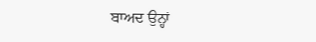ਬਾਅਦ ਉਨ੍ਹਾਂ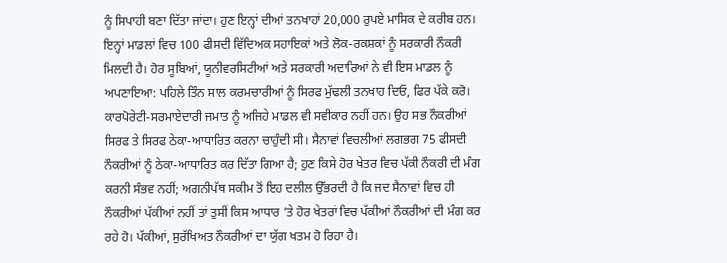ਨੂੰ ਸਿਪਾਹੀ ਬਣਾ ਦਿੱਤਾ ਜਾਂਦਾ। ਹੁਣ ਇਨ੍ਹਾਂ ਦੀਆਂ ਤਨਖਾਹਾਂ 20,000 ਰੁਪਏ ਮਾਸਿਕ ਦੇ ਕਰੀਬ ਹਨ। ਇਨ੍ਹਾਂ ਮਾਡਲਾਂ ਵਿਚ 100 ਫੀਸਦੀ ਵਿੱਦਿਅਕ ਸਹਾਇਕਾਂ ਅਤੇ ਲੋਕ-ਰਕਸ਼ਕਾਂ ਨੂੰ ਸਰਕਾਰੀ ਨੌਕਰੀ ਮਿਲਦੀ ਹੈ। ਹੋਰ ਸੂਬਿਆਂ, ਯੂਨੀਵਰਸਿਟੀਆਂ ਅਤੇ ਸਰਕਾਰੀ ਅਦਾਰਿਆਂ ਨੇ ਵੀ ਇਸ ਮਾਡਲ ਨੂੰ ਅਪਣਾਇਆ: ਪਹਿਲੇ ਤਿੰਨ ਸਾਲ ਕਰਮਚਾਰੀਆਂ ਨੂੰ ਸਿਰਫ ਮੁੱਢਲੀ ਤਨਖਾਹ ਦਿਓ, ਫਿਰ ਪੱਕੇ ਕਰੋ।
ਕਾਰਪੋਰੇਟੀ-ਸਰਮਾਏਦਾਰੀ ਜਮਾਤ ਨੂੰ ਅਜਿਹੇ ਮਾਡਲ ਵੀ ਸਵੀਕਾਰ ਨਹੀਂ ਹਨ। ਉਹ ਸਭ ਨੌਕਰੀਆਂ ਸਿਰਫ ਤੇ ਸਿਰਫ ਠੇਕਾ-ਆਧਾਰਿਤ ਕਰਨਾ ਚਾਹੁੰਦੀ ਸੀ। ਸੈਨਾਵਾਂ ਵਿਚਲੀਆਂ ਲਗਭਗ 75 ਫੀਸਦੀ ਨੌਕਰੀਆਂ ਨੂੰ ਠੇਕਾ-ਆਧਾਰਿਤ ਕਰ ਦਿੱਤਾ ਗਿਆ ਹੈ; ਹੁਣ ਕਿਸੇ ਹੋਰ ਖੇਤਰ ਵਿਚ ਪੱਕੀ ਨੌਕਰੀ ਦੀ ਮੰਗ ਕਰਨੀ ਸੰਭਵ ਨਹੀਂ; ਅਗਨੀਪੱਥ ਸਕੀਮ ਤੋਂ ਇਹ ਦਲੀਲ ਉੱਭਰਦੀ ਹੈ ਕਿ ਜਦ ਸੈਨਾਵਾਂ ਵਿਚ ਹੀ ਨੌਕਰੀਆਂ ਪੱਕੀਆਂ ਨਹੀਂ ਤਾਂ ਤੁਸੀਂ ਕਿਸ ਆਧਾਰ ’ਤੇ ਹੋਰ ਖੇਤਰਾਂ ਵਿਚ ਪੱਕੀਆਂ ਨੌਕਰੀਆਂ ਦੀ ਮੰਗ ਕਰ ਰਹੇ ਹੋ। ਪੱਕੀਆਂ, ਸੁਰੱਖਿਅਤ ਨੌਕਰੀਆਂ ਦਾ ਯੁੱਗ ਖਤਮ ਹੋ ਰਿਹਾ ਹੈ।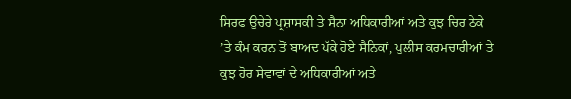ਸਿਰਫ ਉਚੇਰੇ ਪ੍ਰਸ਼ਾਸਕੀ ਤੇ ਸੈਨਾ ਅਧਿਕਾਰੀਆਂ ਅਤੇ ਕੁਝ ਚਿਰ ਠੇਕੇ ’ਤੇ ਕੰਮ ਕਰਨ ਤੋਂ ਬਾਅਦ ਪੱਕੇ ਹੋਏ ਸੈਨਿਕਾਂ, ਪੁਲੀਸ ਕਰਮਚਾਰੀਆਂ ਤੇ ਕੁਝ ਹੋਰ ਸੇਵਾਵਾਂ ਦੇ ਅਧਿਕਾਰੀਆਂ ਅਤੇ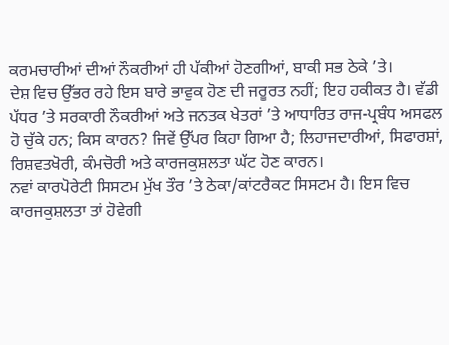ਕਰਮਚਾਰੀਆਂ ਦੀਆਂ ਨੌਕਰੀਆਂ ਹੀ ਪੱਕੀਆਂ ਹੋਣਗੀਆਂ, ਬਾਕੀ ਸਭ ਠੇਕੇ ’ਤੇ।
ਦੇਸ਼ ਵਿਚ ਉੱਭਰ ਰਹੇ ਇਸ ਬਾਰੇ ਭਾਵੁਕ ਹੋਣ ਦੀ ਜਰੂਰਤ ਨਹੀਂ; ਇਹ ਹਕੀਕਤ ਹੈ। ਵੱਡੀ ਪੱਧਰ ’ਤੇ ਸਰਕਾਰੀ ਨੌਕਰੀਆਂ ਅਤੇ ਜਨਤਕ ਖੇਤਰਾਂ ’ਤੇ ਆਧਾਰਿਤ ਰਾਜ-ਪ੍ਰਬੰਧ ਅਸਫਲ ਹੋ ਚੁੱਕੇ ਹਨ; ਕਿਸ ਕਾਰਨ? ਜਿਵੇਂ ਉੱਪਰ ਕਿਹਾ ਗਿਆ ਹੈ; ਲਿਹਾਜਦਾਰੀਆਂ, ਸਿਫਾਰਸ਼ਾਂ, ਰਿਸ਼ਵਤਖੋਰੀ, ਕੰਮਚੋਰੀ ਅਤੇ ਕਾਰਜਕੁਸ਼ਲਤਾ ਘੱਟ ਹੋਣ ਕਾਰਨ।
ਨਵਾਂ ਕਾਰਪੋਰੇਟੀ ਸਿਸਟਮ ਮੁੱਖ ਤੌਰ ’ਤੇ ਠੇਕਾ/ਕਾਂਟਰੈਕਟ ਸਿਸਟਮ ਹੈ। ਇਸ ਵਿਚ ਕਾਰਜਕੁਸ਼ਲਤਾ ਤਾਂ ਹੋਵੇਗੀ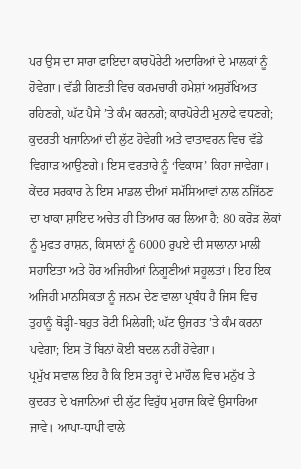ਪਰ ਉਸ ਦਾ ਸਾਰਾ ਫਾਇਦਾ ਕਾਰਪੋਰੇਟੀ ਅਦਾਰਿਆਂ ਦੇ ਮਾਲਕਾਂ ਨੂੰ ਹੋਵੇਗਾ। ਵੱਡੀ ਗਿਣਤੀ ਵਿਚ ਕਰਮਚਾਰੀ ਹਮੇਸ਼ਾਂ ਅਸੁਰੱਖਿਅਤ ਰਹਿਣਗੇ, ਘੱਟ ਪੈਸੇ ’ਤੇ ਕੰਮ ਕਰਨਗੇ; ਕਾਰਪੋਰੇਟੀ ਮੁਨਾਫੇ ਵਧਣਗੇ; ਕੁਦਰਤੀ ਖਜਾਨਿਆਂ ਦੀ ਲੁੱਟ ਹੋਵੇਗੀ ਅਤੇ ਵਾਤਾਵਰਨ ਵਿਚ ਵੱਡੇ ਵਿਗਾੜ ਆਉਣਗੇ। ਇਸ ਵਰਤਾਰੇ ਨੂੰ ‘ਵਿਕਾਸ’ ਕਿਹਾ ਜਾਵੇਗਾ।
ਕੇਂਦਰ ਸਰਕਾਰ ਨੇ ਇਸ ਮਾਡਲ ਦੀਆਂ ਸਮੱਸਿਆਵਾਂ ਨਾਲ ਨਜਿੱਠਣ ਦਾ ਖਾਕਾ ਸ਼ਾਇਦ ਅਚੇਤ ਹੀ ਤਿਆਰ ਕਰ ਲਿਆ ਹੈ: 80 ਕਰੋੜ ਲੋਕਾਂ ਨੂੰ ਮੁਫਤ ਰਾਸ਼ਨ, ਕਿਸਾਨਾਂ ਨੂੰ 6000 ਰੁਪਏ ਦੀ ਸਾਲਾਨਾ ਮਾਲੀ ਸਹਾਇਤਾ ਅਤੇ ਹੋਰ ਅਜਿਹੀਆਂ ਨਿਗੂਣੀਆਂ ਸਹੂਲਤਾਂ। ਇਹ ਇਕ ਅਜਿਹੀ ਮਾਨਸਿਕਤਾ ਨੂੰ ਜਨਮ ਦੇਣ ਵਾਲਾ ਪ੍ਰਬੰਧ ਹੈ ਜਿਸ ਵਿਚ ਤੁਹਾਨੂੰ ਥੋੜ੍ਹੀ-ਬਹੁਤ ਰੋਟੀ ਮਿਲੇਗੀ; ਘੱਟ ਉਜਰਤ ’ਤੇ ਕੰਮ ਕਰਨਾ ਪਵੇਗਾ; ਇਸ ਤੋਂ ਬਿਨਾਂ ਕੋਈ ਬਦਲ ਨਹੀਂ ਹੋਵੇਗਾ।
ਪ੍ਰਮੁੱਖ ਸਵਾਲ ਇਹ ਹੈ ਕਿ ਇਸ ਤਰ੍ਹਾਂ ਦੇ ਮਾਹੌਲ ਵਿਚ ਮਨੁੱਖ ਤੇ ਕੁਦਰਤ ਦੇ ਖਜਾਨਿਆਂ ਦੀ ਲੁੱਟ ਵਿਰੁੱਧ ਮੁਹਾਜ ਕਿਵੇਂ ਉਸਾਰਿਆ ਜਾਵੇ। ਆਪਾ-ਧਾਪੀ ਵਾਲੇ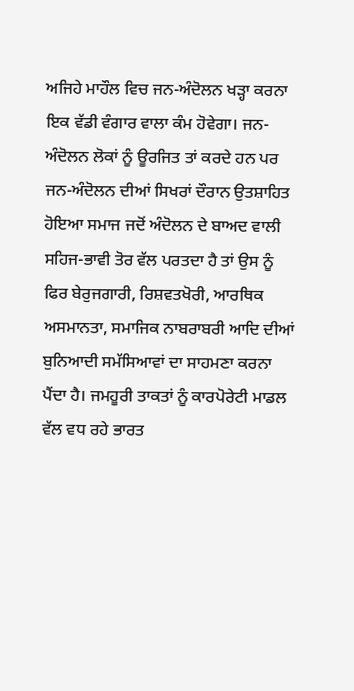ਅਜਿਹੇ ਮਾਹੌਲ ਵਿਚ ਜਨ-ਅੰਦੋਲਨ ਖੜ੍ਹਾ ਕਰਨਾ ਇਕ ਵੱਡੀ ਵੰਗਾਰ ਵਾਲਾ ਕੰਮ ਹੋਵੇਗਾ। ਜਨ-ਅੰਦੋਲਨ ਲੋਕਾਂ ਨੂੰ ਊਰਜਿਤ ਤਾਂ ਕਰਦੇ ਹਨ ਪਰ ਜਨ-ਅੰਦੋਲਨ ਦੀਆਂ ਸਿਖਰਾਂ ਦੌਰਾਨ ਉਤਸ਼ਾਹਿਤ ਹੋਇਆ ਸਮਾਜ ਜਦੋਂ ਅੰਦੋਲਨ ਦੇ ਬਾਅਦ ਵਾਲੀ ਸਹਿਜ-ਭਾਵੀ ਤੋਰ ਵੱਲ ਪਰਤਦਾ ਹੈ ਤਾਂ ਉਸ ਨੂੰ ਫਿਰ ਬੇਰੁਜਗਾਰੀ, ਰਿਸ਼ਵਤਖੋਰੀ, ਆਰਥਿਕ ਅਸਮਾਨਤਾ, ਸਮਾਜਿਕ ਨਾਬਰਾਬਰੀ ਆਦਿ ਦੀਆਂ ਬੁਨਿਆਦੀ ਸਮੱਸਿਆਵਾਂ ਦਾ ਸਾਹਮਣਾ ਕਰਨਾ ਪੈਂਦਾ ਹੈ। ਜਮਹੂਰੀ ਤਾਕਤਾਂ ਨੂੰ ਕਾਰਪੋਰੇਟੀ ਮਾਡਲ ਵੱਲ ਵਧ ਰਹੇ ਭਾਰਤ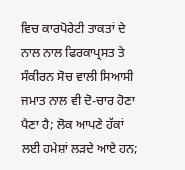ਵਿਚ ਕਾਰਪੋਰੇਟੀ ਤਾਕਤਾਂ ਦੇ ਨਾਲ ਨਾਲ ਫਿਰਕਾਪ੍ਰਸਤ ਤੇ ਸੰਕੀਰਨ ਸੋਚ ਵਾਲੀ ਸਿਆਸੀ ਜਮਾਤ ਨਾਲ ਵੀ ਦੋ-ਚਾਰ ਹੋਣਾ ਪੈਣਾ ਹੈ; ਲੋਕ ਆਪਣੇ ਹੱਕਾਂ ਲਈ ਹਮੇਸ਼ਾਂ ਲੜਦੇ ਆਏ ਹਨ;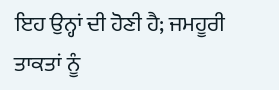ਇਹ ਉਨ੍ਹਾਂ ਦੀ ਹੋਣੀ ਹੈ; ਜਮਹੂਰੀ ਤਾਕਤਾਂ ਨੂੰ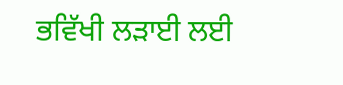ਭਵਿੱਖੀ ਲੜਾਈ ਲਈ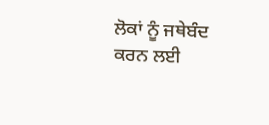ਲੋਕਾਂ ਨੂੰ ਜਥੇਬੰਦ ਕਰਨ ਲਈ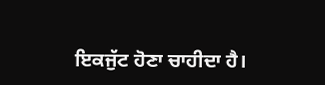ਇਕਜੁੱਟ ਹੋਣਾ ਚਾਹੀਦਾ ਹੈ।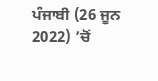ਪੰਜਾਬੀ (26 ਜੂਨ 2022) ’ਚੋਂ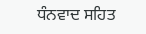ਧੰਨਵਾਦ ਸਹਿਤ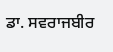ਡਾ. ਸਵਰਾਜਬੀਰ